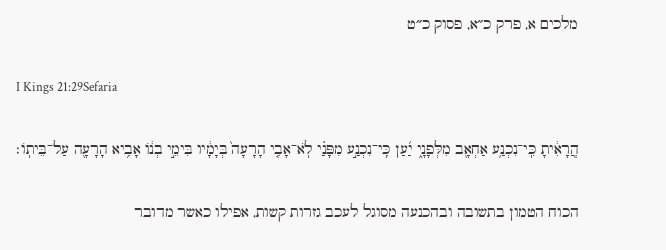מלכים א, פרק כ״א, פסוק כ״ט

I Kings 21:29Sefaria

הֲֽרָאִ֔יתָ כִּֽי־נִכְנַ֥ע אַחְאָ֖ב מִלְּפָנָ֑י יַ֜עַן כִּֽי־נִכְנַ֣ע מִפָּנַ֗י לֹֽא־אָבִ֤י הָרָעָה֙ בְּיָמָ֔יו בִּימֵ֣י בְנ֔וֹ אָבִ֥יא הָרָעָ֖ה עַל־בֵּיתֽוֹ׃

הכוח הטמון בתשובה ובהכנעה מסוגל לעכב גזרות קשות, אפילו כאשר מדובר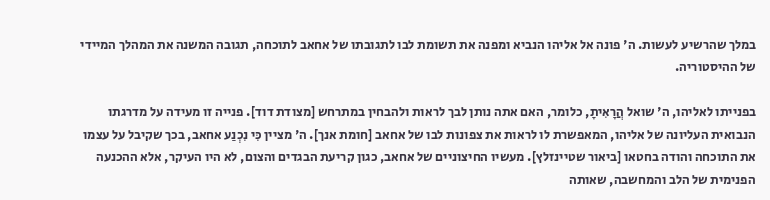במלך שהרשיע לעשות. ה' פונה אל אליהו הנביא ומפנה את תשומת לבו לתגובתו של אחאב לתוכחה, תגובה המשנה את המהלך המיידי של ההיסטוריה.

בפנייתו לאליהו, ה' שואל הֲרָאִיתָ, כלומר, האם אתה נותן לבך לראות ולהבחין במתרחש [מצודת דוד]. פנייה זו מעידה על מדרגתו הנבואית העליונה של אליהו, המאפשרת לו לראות את צפונות לבו של אחאב [חומת אנך]. ה' מציין כִּי נִכְנַע אחאב, בכך שקיבל על עצמו את התוכחה והודה בחטאו [ביאור שטיינזלץ]. מעשיו החיצוניים של אחאב, כגון קריעת הבגדים והצום, לא היו העיקר, אלא ההכנעה הפנימית של הלב והמחשבה, שאותה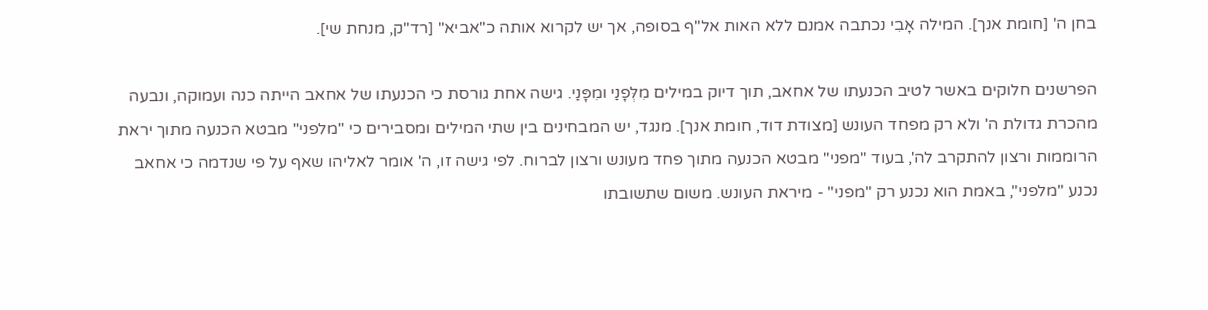בחן ה' [חומת אנך]. המילה אָבִי נכתבה אמנם ללא האות אל"ף בסופה, אך יש לקרוא אותה כ"אביא" [רד"ק, מנחת שי].

הפרשנים חלוקים באשר לטיב הכנעתו של אחאב, תוך דיוק במילים מִלְּפָנַי ומִפָּנַי. גישה אחת גורסת כי הכנעתו של אחאב הייתה כנה ועמוקה, ונבעה מהכרת גדולת ה' ולא רק מפחד העונש [מצודת דוד, חומת אנך]. מנגד, יש המבחינים בין שתי המילים ומסבירים כי "מלפני" מבטא הכנעה מתוך יראת הרוממות ורצון להתקרב לה', בעוד "מפני" מבטא הכנעה מתוך פחד מעונש ורצון לברוח. לפי גישה זו, ה' אומר לאליהו שאף על פי שנדמה כי אחאב נכנע "מלפני", באמת הוא נכנע רק "מפני" - מיראת העונש. משום שתשובתו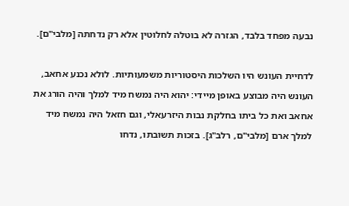נבעה מפחד בלבד, הגזרה לא בוטלה לחלוטין אלא רק נדחתה [מלבי"ם].

לדחיית העונש היו השלכות היסטוריות משמעותיות. לולא נכנע אחאב, העונש היה מבוצע באופן מיידי: יהוא היה נמשח מיד למלך והיה הורג את אחאב ואת כל ביתו בחלקת נבות היזרעאלי, וגם חזאל היה נמשח מיד למלך ארם [מלבי"ם, רלב"ג]. בזכות תשובתו, נדחו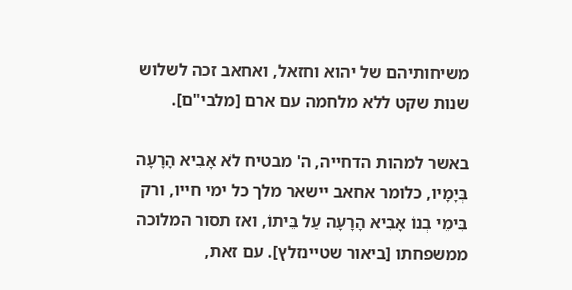משיחותיהם של יהוא וחזאל, ואחאב זכה לשלוש שנות שקט ללא מלחמה עם ארם [מלבי"ם].

באשר למהות הדחייה, ה' מבטיח לֹא אָבִיא הָרָעָה בְּיָמָיו, כלומר אחאב יישאר מלך כל ימי חייו, ורק בִּימֵי בְנוֹ אָבִיא הָרָעָה עַל בֵּיתוֹ, ואז תסור המלוכה ממשפחתו [ביאור שטיינזלץ]. עם זאת,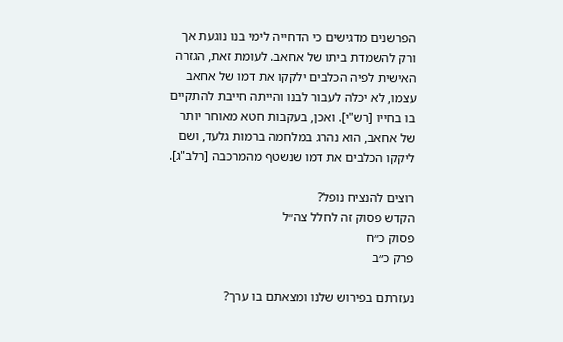הפרשנים מדגישים כי הדחייה לימי בנו נוגעת אך ורק להשמדת ביתו של אחאב. לעומת זאת, הגזרה האישית לפיה הכלבים ילקקו את דמו של אחאב עצמו, לא יכלה לעבור לבנו והייתה חייבת להתקיים בו בחייו [רש"י]. ואכן, בעקבות חטא מאוחר יותר של אחאב, הוא נהרג במלחמה ברמות גלעד, ושם ליקקו הכלבים את דמו שנשטף מהמרכבה [רלב"ג].

רוצים להנציח נופל?
הקדש פסוק זה לחלל צה״ל
פסוק כ״ח
פרק כ״ב

נעזרתם בפירוש שלנו ומצאתם בו ערך?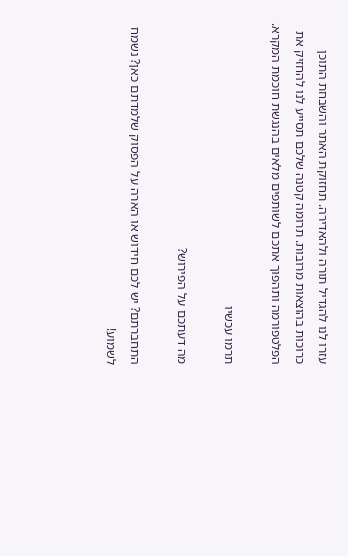עזרו לנו להגדיל תורה ולהאדירה. תחזוקת האתר והשבחת התוכן כרוכות בהוצאות מרובות. תרומה קטנה שלכם תסייע לנו להחזיק את הפלטפורמה ותהפוך אתכם לשותפים מלאים בהנגשת חוכמת המקרא.

תרמו עכשיו

מה דעתכם על הפירוש?

התחברתם? יש לכם חידוש או הארה על הפסוק שלמדתם כאן? נשמח לשמוע!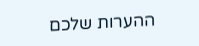ההערות שלכם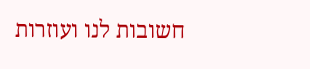חשובות לנו ועוזרות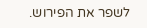לשפר את הפירוש.